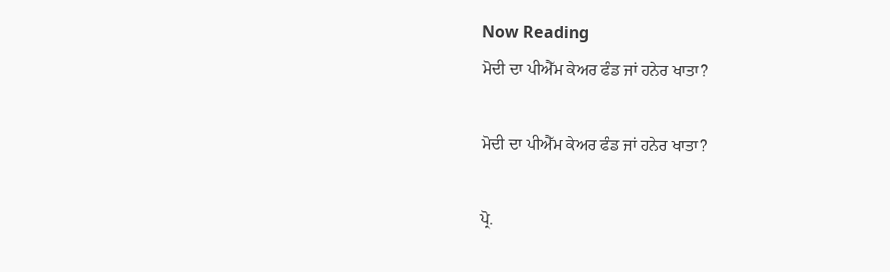Now Reading
ਮੋਦੀ ਦਾ ਪੀਐੱਮ ਕੇਅਰ ਫੰਡ ਜਾਂ ਹਨੇਰ ਖਾਤਾ?

ਮੋਦੀ ਦਾ ਪੀਐੱਮ ਕੇਅਰ ਫੰਡ ਜਾਂ ਹਨੇਰ ਖਾਤਾ?

ਪ੍ਰੋ.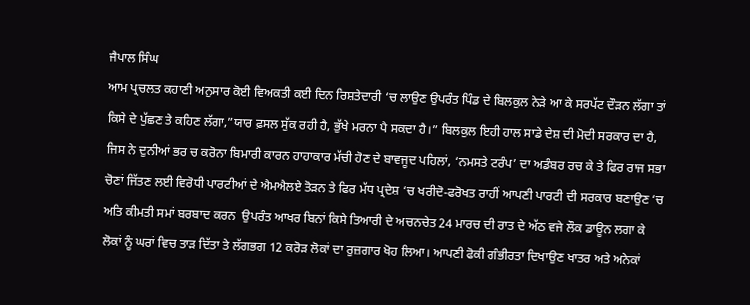ਜੈਪਾਲ ਸਿੰਘ
ਆਮ ਪ੍ਰਚਲਤ ਕਹਾਣੀ ਅਨੁਸਾਰ ਕੋਈ ਵਿਅਕਤੀ ਕਈ ਦਿਨ ਰਿਸ਼ਤੇਦਾਰੀ ‘ਚ ਲਾਉਣ ਉਪਰੰਤ ਪਿੰਡ ਦੇ ਬਿਲਕੁਲ ਨੇੜੇ ਆ ਕੇ ਸਰਪੱਟ ਦੌੜਨ ਲੱਗਾ ਤਾਂ ਕਿਸੇ ਦੇ ਪੁੱਛਣ ਤੇ ਕਹਿਣ ਲੱਗਾ,”ਯਾਰ ਫ਼ਸਲ ਸੁੱਕ ਰਹੀ ਹੈ, ਭੁੱਖੇ ਮਰਨਾ ਪੈ ਸਕਦਾ ਹੈ।” ਬਿਲਕੁਲ ਇਹੀ ਹਾਲ ਸਾਡੇ ਦੇਸ਼ ਦੀ ਮੋਦੀ ਸਰਕਾਰ ਦਾ ਹੈ, ਜਿਸ ਨੇ ਦੁਨੀਆਂ ਭਰ ਚ ਕਰੋਨਾ ਬਿਮਾਰੀ ਕਾਰਨ ਹਾਹਾਕਾਰ ਮੱਚੀ ਹੋਣ ਦੇ ਬਾਵਜੂਦ ਪਹਿਲਾਂ, ‘ਨਮਸਤੇ ਟਰੰਪ’ ਦਾ ਅਡੰਬਰ ਰਚ ਕੇ ਤੇ ਫਿਰ ਰਾਜ ਸਭਾ ਚੋਣਾਂ ਜਿੱਤਣ ਲਈ ਵਿਰੋਧੀ ਪਾਰਟੀਆਂ ਦੇ ਐਮਐਲਏ ਤੋੜਨ ਤੇ ਫਿਰ ਮੱਧ ਪ੍ਰਦੇਸ਼ ‘ਚ ਖਰੀਦੋ-ਫਰੋਖਤ ਰਾਹੀਂ ਆਪਣੀ ਪਾਰਟੀ ਦੀ ਸਰਕਾਰ ਬਣਾਉਣ ‘ਚ ਅਤਿ ਕੀਮਤੀ ਸਮਾਂ ਬਰਬਾਦ ਕਰਨ  ਉਪਰੰਤ ਆਖਰ ਬਿਨਾਂ ਕਿਸੇ ਤਿਆਰੀ ਦੇ ਅਚਨਚੇਤ 24 ਮਾਰਚ ਦੀ ਰਾਤ ਦੇ ਅੱਠ ਵਜੇ ਲੌਕ ਡਾਊਨ ਲਗਾ ਕੇ ਲੋਕਾਂ ਨੂੰ ਘਰਾਂ ਵਿਚ ਤਾੜ ਦਿੱਤਾ ਤੇ ਲੱਗਭਗ 12 ਕਰੋੜ ਲੋਕਾਂ ਦਾ ਰੁਜ਼ਗਾਰ ਖੋਹ ਲਿਆ। ਆਪਣੀ ਫੋਕੀ ਗੰਭੀਰਤਾ ਦਿਖਾਉਣ ਖਾਤਰ ਅਤੇ ਅਨੇਕਾਂ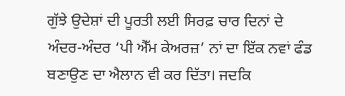ਗੁੱਝੇ ਉਦੇਸ਼ਾਂ ਦੀ ਪੂਰਤੀ ਲਈ ਸਿਰਫ਼ ਚਾਰ ਦਿਨਾਂ ਦੇ ਅੰਦਰ-ਅੰਦਰ ‘ਪੀ ਐੱਮ ਕੇਅਰਜ਼’ ਨਾਂ ਦਾ ਇੱਕ ਨਵਾਂ ਫੰਡ ਬਣਾਉਣ ਦਾ ਐਲਾਨ ਵੀ ਕਰ ਦਿੱਤਾ। ਜਦਕਿ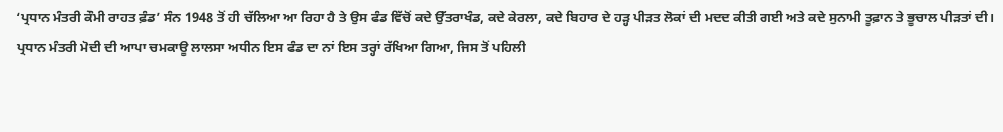‘ਪ੍ਰਧਾਨ ਮੰਤਰੀ ਕੌਮੀ ਰਾਹਤ ਫ਼ੰਡ’ ਸੰਨ 1948 ਤੋਂ ਹੀ ਚੱਲਿਆ ਆ ਰਿਹਾ ਹੈ ਤੇ ਉਸ ਫੰਡ ਵਿੱਚੋਂ ਕਦੇ ਉੱਤਰਾਖੰਡ, ਕਦੇ ਕੇਰਲਾ, ਕਦੇ ਬਿਹਾਰ ਦੇ ਹੜ੍ਹ ਪੀੜਤ ਲੋਕਾਂ ਦੀ ਮਦਦ ਕੀਤੀ ਗਈ ਅਤੇ ਕਦੇ ਸੁਨਾਮੀ ਤੂਫ਼ਾਨ ਤੇ ਭੂਚਾਲ ਪੀੜਤਾਂ ਦੀ।
ਪ੍ਰਧਾਨ ਮੰਤਰੀ ਮੋਦੀ ਦੀ ਆਪਾ ਚਮਕਾਊ ਲਾਲਸਾ ਅਧੀਨ ਇਸ ਫੰਡ ਦਾ ਨਾਂ ਇਸ ਤਰ੍ਹਾਂ ਰੱਖਿਆ ਗਿਆ, ਜਿਸ ਤੋਂ ਪਹਿਲੀ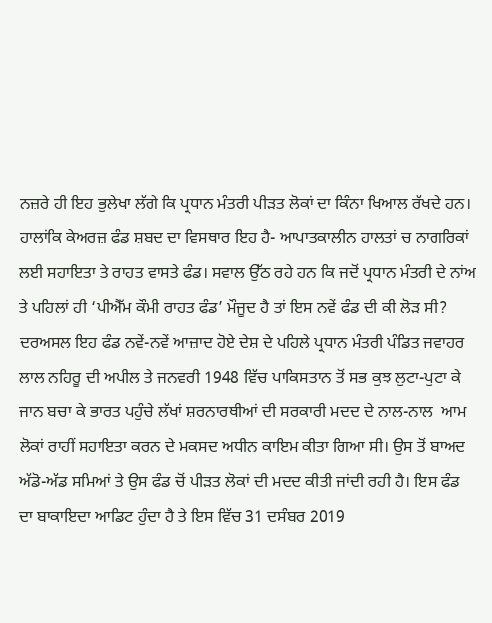ਨਜ਼ਰੇ ਹੀ ਇਹ ਭੁਲੇਖਾ ਲੱਗੇ ਕਿ ਪ੍ਰਧਾਨ ਮੰਤਰੀ ਪੀੜਤ ਲੋਕਾਂ ਦਾ ਕਿੰਨਾ ਖਿਆਲ ਰੱਖਦੇ ਹਨ। ਹਾਲਾਂਕਿ ਕੇਅਰਜ਼ ਫੰਡ ਸ਼ਬਦ ਦਾ ਵਿਸਥਾਰ ਇਹ ਹੈ- ਆਪਾਤਕਾਲੀਨ ਹਾਲਤਾਂ ਚ ਨਾਗਰਿਕਾਂ ਲਈ ਸਹਾਇਤਾ ਤੇ ਰਾਹਤ ਵਾਸਤੇ ਫੰਡ। ਸਵਾਲ ਉੱਠ ਰਹੇ ਹਨ ਕਿ ਜਦੋਂ ਪ੍ਰਧਾਨ ਮੰਤਰੀ ਦੇ ਨਾਂਅ ਤੇ ਪਹਿਲਾਂ ਹੀ ‘ਪੀਐੱਮ ਕੌਮੀ ਰਾਹਤ ਫੰਡ’ ਮੌਜੂਦ ਹੈ ਤਾਂ ਇਸ ਨਵੇਂ ਫੰਡ ਦੀ ਕੀ ਲੋੜ ਸੀ? ਦਰਅਸਲ ਇਹ ਫੰਡ ਨਵੇਂ-ਨਵੇਂ ਆਜ਼ਾਦ ਹੋਏ ਦੇਸ਼ ਦੇ ਪਹਿਲੇ ਪ੍ਰਧਾਨ ਮੰਤਰੀ ਪੰਡਿਤ ਜਵਾਹਰ ਲਾਲ ਨਹਿਰੂ ਦੀ ਅਪੀਲ ਤੇ ਜਨਵਰੀ 1948 ਵਿੱਚ ਪਾਕਿਸਤਾਨ ਤੋਂ ਸਭ ਕੁਝ ਲੁਟਾ-ਪੁਟਾ ਕੇ ਜਾਨ ਬਚਾ ਕੇ ਭਾਰਤ ਪਹੁੰਚੇ ਲੱਖਾਂ ਸ਼ਰਨਾਰਥੀਆਂ ਦੀ ਸਰਕਾਰੀ ਮਦਦ ਦੇ ਨਾਲ-ਨਾਲ  ਆਮ ਲੋਕਾਂ ਰਾਹੀਂ ਸਹਾਇਤਾ ਕਰਨ ਦੇ ਮਕਸਦ ਅਧੀਨ ਕਾਇਮ ਕੀਤਾ ਗਿਆ ਸੀ। ਉਸ ਤੋਂ ਬਾਅਦ ਅੱਡੋ-ਅੱਡ ਸਮਿਆਂ ਤੇ ਉਸ ਫੰਡ ਚੋਂ ਪੀੜਤ ਲੋਕਾਂ ਦੀ ਮਦਦ ਕੀਤੀ ਜਾਂਦੀ ਰਹੀ ਹੈ। ਇਸ ਫੰਡ ਦਾ ਬਾਕਾਇਦਾ ਆਡਿਟ ਹੁੰਦਾ ਹੈ ਤੇ ਇਸ ਵਿੱਚ 31 ਦਸੰਬਰ 2019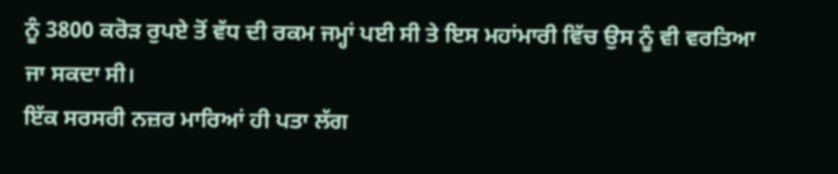ਨੂੰ 3800 ਕਰੋੜ ਰੁਪਏ ਤੋਂ ਵੱਧ ਦੀ ਰਕਮ ਜਮ੍ਹਾਂ ਪਈ ਸੀ ਤੇ ਇਸ ਮਹਾਂਮਾਰੀ ਵਿੱਚ ਉਸ ਨੂੰ ਵੀ ਵਰਤਿਆ ਜਾ ਸਕਦਾ ਸੀ।
ਇੱਕ ਸਰਸਰੀ ਨਜ਼ਰ ਮਾਰਿਆਂ ਹੀ ਪਤਾ ਲੱਗ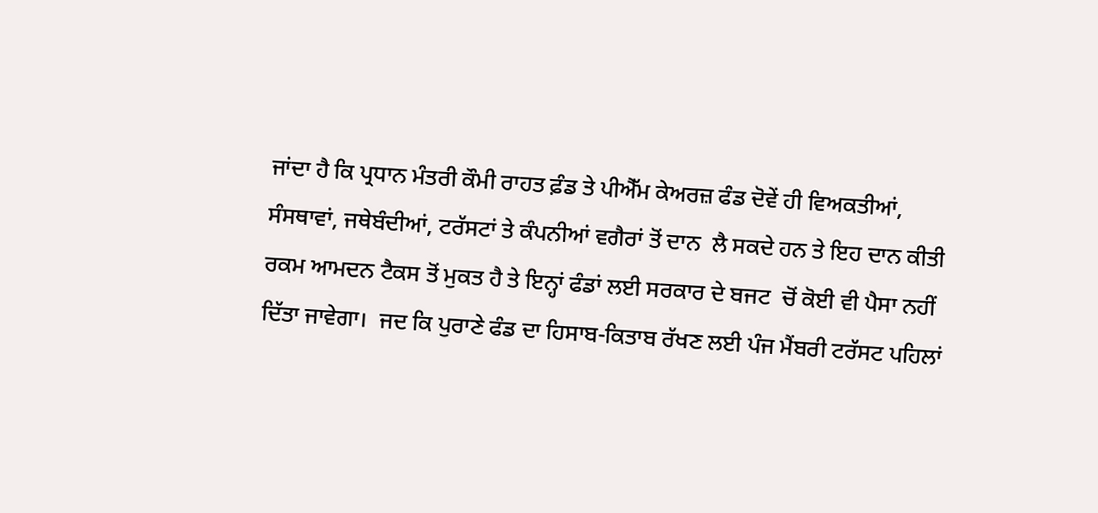ਜਾਂਦਾ ਹੈ ਕਿ ਪ੍ਰਧਾਨ ਮੰਤਰੀ ਕੌਮੀ ਰਾਹਤ ਫ਼ੰਡ ਤੇ ਪੀਐੱਮ ਕੇਅਰਜ਼ ਫੰਡ ਦੋਵੇਂ ਹੀ ਵਿਅਕਤੀਆਂ, ਸੰਸਥਾਵਾਂ, ਜਥੇਬੰਦੀਆਂ, ਟਰੱਸਟਾਂ ਤੇ ਕੰਪਨੀਆਂ ਵਗੈਰਾਂ ਤੋਂ ਦਾਨ  ਲੈ ਸਕਦੇ ਹਨ ਤੇ ਇਹ ਦਾਨ ਕੀਤੀ ਰਕਮ ਆਮਦਨ ਟੈਕਸ ਤੋਂ ਮੁਕਤ ਹੈ ਤੇ ਇਨ੍ਹਾਂ ਫੰਡਾਂ ਲਈ ਸਰਕਾਰ ਦੇ ਬਜਟ  ਚੋਂ ਕੋਈ ਵੀ ਪੈਸਾ ਨਹੀਂ ਦਿੱਤਾ ਜਾਵੇਗਾ।  ਜਦ ਕਿ ਪੁਰਾਣੇ ਫੰਡ ਦਾ ਹਿਸਾਬ-ਕਿਤਾਬ ਰੱਖਣ ਲਈ ਪੰਜ ਮੈਂਬਰੀ ਟਰੱਸਟ ਪਹਿਲਾਂ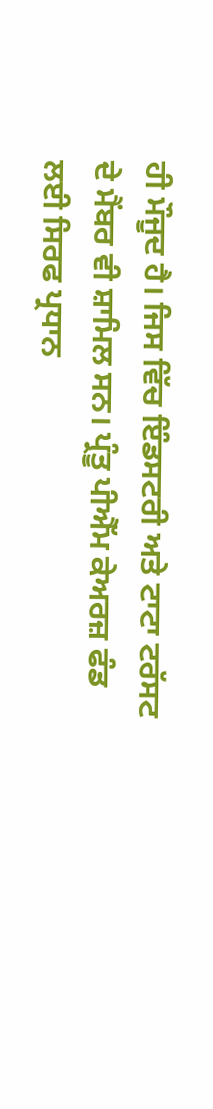ਹੀ ਮੌਜੂਦ ਹੈ। ਜਿਸ ਵਿੱਚ ਇੰਡਸਟਰੀ ਅਤੇ ਟਾਟਾ ਟਰੱਸਟ ਦੇ ਮੈਂਬਰ ਵੀ ਸ਼ਾਮਿਲ ਸਨ। ਪ੍ਰੰਤੂ ਪੀਐੱਮ ਕੇਅਰਜ਼ ਫੰਡ ਲਈ ਸਿਰਫ ਪ੍ਰਧਾਨ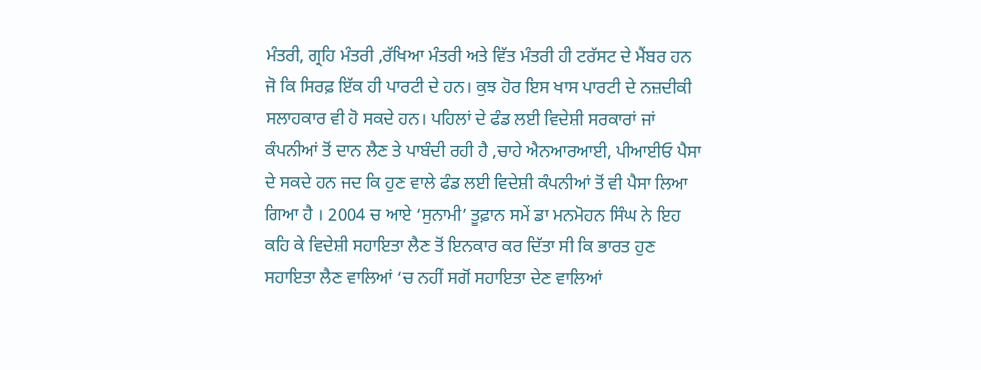ਮੰਤਰੀ, ਗ੍ਰਹਿ ਮੰਤਰੀ ,ਰੱਖਿਆ ਮੰਤਰੀ ਅਤੇ ਵਿੱਤ ਮੰਤਰੀ ਹੀ ਟਰੱਸਟ ਦੇ ਮੈਂਬਰ ਹਨ ਜੋ ਕਿ ਸਿਰਫ਼ ਇੱਕ ਹੀ ਪਾਰਟੀ ਦੇ ਹਨ। ਕੁਝ ਹੋਰ ਇਸ ਖਾਸ ਪਾਰਟੀ ਦੇ ਨਜ਼ਦੀਕੀ ਸਲਾਹਕਾਰ ਵੀ ਹੋ ਸਕਦੇ ਹਨ। ਪਹਿਲਾਂ ਦੇ ਫੰਡ ਲਈ ਵਿਦੇਸ਼ੀ ਸਰਕਾਰਾਂ ਜਾਂ ਕੰਪਨੀਆਂ ਤੋਂ ਦਾਨ ਲੈਣ ਤੇ ਪਾਬੰਦੀ ਰਹੀ ਹੈ ,ਚਾਹੇ ਐਨਆਰਆਈ, ਪੀਆਈਓ ਪੈਸਾ ਦੇ ਸਕਦੇ ਹਨ ਜਦ ਕਿ ਹੁਣ ਵਾਲੇ ਫੰਡ ਲਈ ਵਿਦੇਸ਼ੀ ਕੰਪਨੀਆਂ ਤੋਂ ਵੀ ਪੈਸਾ ਲਿਆ ਗਿਆ ਹੈ । 2004 ਚ ਆਏ ‘ਸੁਨਾਮੀ’ ਤੂਫ਼ਾਨ ਸਮੇਂ ਡਾ ਮਨਮੋਹਨ ਸਿੰਘ ਨੇ ਇਹ ਕਹਿ ਕੇ ਵਿਦੇਸ਼ੀ ਸਹਾਇਤਾ ਲੈਣ ਤੋਂ ਇਨਕਾਰ ਕਰ ਦਿੱਤਾ ਸੀ ਕਿ ਭਾਰਤ ਹੁਣ ਸਹਾਇਤਾ ਲੈਣ ਵਾਲਿਆਂ ‘ਚ ਨਹੀਂ ਸਗੋਂ ਸਹਾਇਤਾ ਦੇਣ ਵਾਲਿਆਂ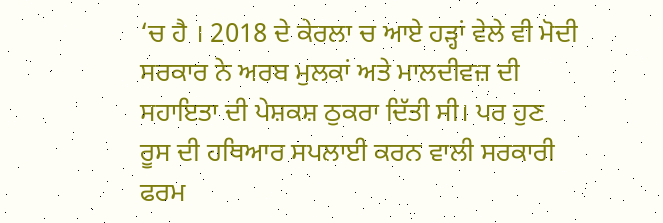‘ਚ ਹੈ । 2018 ਦੇ ਕੇਰਲਾ ਚ ਆਏ ਹੜ੍ਹਾਂ ਵੇਲੇ ਵੀ ਮੋਦੀ ਸਰਕਾਰ ਨੇ ਅਰਬ ਮੁਲਕਾਂ ਅਤੇ ਮਾਲਦੀਵਜ਼ ਦੀ ਸਹਾਇਤਾ ਦੀ ਪੇਸ਼ਕਸ਼ ਠੁਕਰਾ ਦਿੱਤੀ ਸੀ। ਪਰ ਹੁਣ  ਰੂਸ ਦੀ ਹਥਿਆਰ ਸਪਲਾਈ ਕਰਨ ਵਾਲੀ ਸਰਕਾਰੀ ਫਰਮ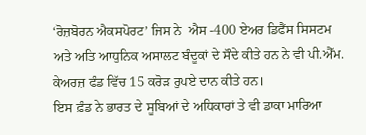‘ਰੋਜ਼ਬੋਰਨ ਐਕਸਪੋਰਟ’ ਜਿਸ ਨੇ  ਐਸ -400 ਏਅਰ ਡਿਫੈਂਸ ਸਿਸਟਮ ਅਤੇ ਅਤਿ ਆਧੁਨਿਕ ਅਸਾਲਟ ਬੰਦੂਕਾਂ ਦੇ ਸੌਦੇ ਕੀਤੇ ਹਨ ਨੇ ਵੀ ਪੀ.ਐੱਮ. ਕੇਅਰਜ਼ ਫੰਡ ਵਿੱਚ 15 ਕਰੋੜ ਰੁਪਏ ਦਾਨ ਕੀਤੇ ਹਨ।
ਇਸ ਫ਼ੰਡ ਨੇ ਭਾਰਤ ਦੇ ਸੂਬਿਆਂ ਦੇ ਅਧਿਕਾਰਾਂ ਤੇ ਵੀ ਡਾਕਾ ਮਾਰਿਆ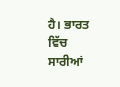ਹੈ। ਭਾਰਤ ਵਿੱਚ ਸਾਰੀਆਂ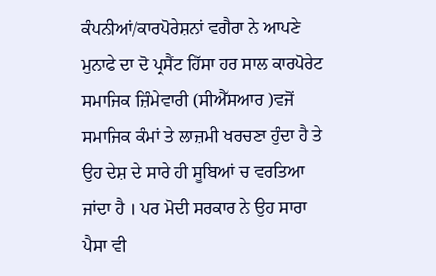ਕੰਪਨੀਆਂ/ਕਾਰਪੋਰੇਸ਼ਨਾਂ ਵਗੈਰਾ ਨੇ ਆਪਣੇ ਮੁਨਾਫੇ ਦਾ ਦੋ ਪ੍ਰਸੈਂਟ ਹਿੱਸਾ ਹਰ ਸਾਲ ਕਾਰਪੋਰੇਟ ਸਮਾਜਿਕ ਜ਼ਿੰਮੇਵਾਰੀ (ਸੀਐੱਸਆਰ )ਵਜੋਂ ਸਮਾਜਿਕ ਕੰਮਾਂ ਤੇ ਲਾਜ਼ਮੀ ਖਰਚਣਾ ਹੁੰਦਾ ਹੈ ਤੇ ਉਹ ਦੇਸ਼ ਦੇ ਸਾਰੇ ਹੀ ਸੂਬਿਆਂ ਚ ਵਰਤਿਆ ਜਾਂਦਾ ਹੈ । ਪਰ ਮੋਦੀ ਸਰਕਾਰ ਨੇ ਉਹ ਸਾਰਾ ਪੈਸਾ ਵੀ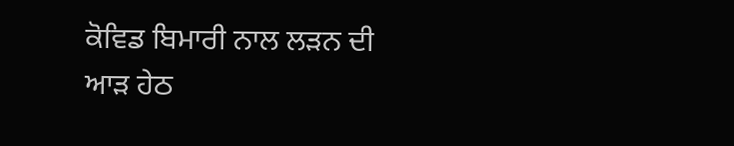ਕੋਵਿਡ ਬਿਮਾਰੀ ਨਾਲ ਲੜਨ ਦੀ ਆੜ ਹੇਠ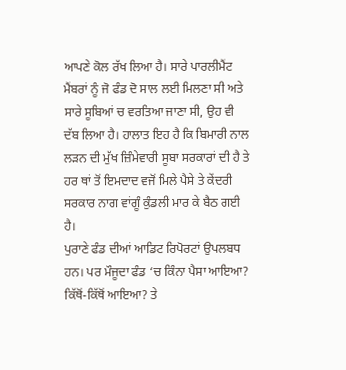ਆਪਣੇ ਕੋਲ ਰੱਖ ਲਿਆ ਹੈ। ਸਾਰੇ ਪਾਰਲੀਮੈਂਟ ਮੈਂਬਰਾਂ ਨੂੰ ਜੋ ਫੰਡ ਦੋ ਸਾਲ ਲਈ ਮਿਲਣਾ ਸੀ ਅਤੇ ਸਾਰੇ ਸੂਬਿਆਂ ਚ ਵਰਤਿਆ ਜਾਣਾ ਸੀ, ਉਹ ਵੀ ਦੱਬ ਲਿਆ ਹੈ। ਹਾਲਾਤ ਇਹ ਹੈ ਕਿ ਬਿਮਾਰੀ ਨਾਲ ਲੜਨ ਦੀ ਮੁੱਖ ਜ਼ਿੰਮੇਵਾਰੀ ਸੂਬਾ ਸਰਕਾਰਾਂ ਦੀ ਹੈ ਤੇ ਹਰ ਥਾਂ ਤੋਂ ਇਮਦਾਦ ਵਜੋਂ ਮਿਲੇ ਪੈਸੇ ਤੇ ਕੇਂਦਰੀ ਸਰਕਾਰ ਨਾਗ ਵਾਂਗੂੰ ਕੁੰਡਲੀ ਮਾਰ ਕੇ ਬੈਠ ਗਈ ਹੈ।
ਪੁਰਾਣੇ ਫੰਡ ਦੀਆਂ ਆਡਿਟ ਰਿਪੋਰਟਾਂ ਉਪਲਬਧ ਹਨ। ਪਰ ਮੌਜੂਦਾ ਫੰਡ ‘ਚ ਕਿੰਨਾ ਪੈਸਾ ਆਇਆ? ਕਿੱਥੋਂ-ਕਿੱਥੋਂ ਆਇਆ? ਤੇ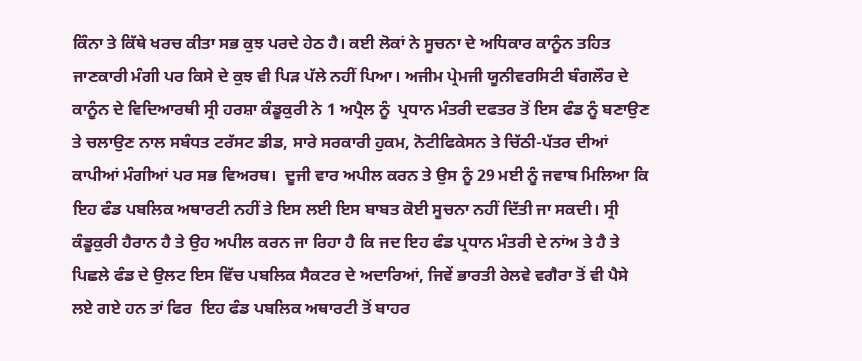ਕਿੰਨਾ ਤੇ ਕਿੱਥੇ ਖਰਚ ਕੀਤਾ ਸਭ ਕੁਝ ਪਰਦੇ ਹੇਠ ਹੈ। ਕਈ ਲੋਕਾਂ ਨੇ ਸੂਚਨਾ ਦੇ ਅਧਿਕਾਰ ਕਾਨੂੰਨ ਤਹਿਤ ਜਾਣਕਾਰੀ ਮੰਗੀ ਪਰ ਕਿਸੇ ਦੇ ਕੁਝ ਵੀ ਪਿੜ ਪੱਲੇ ਨਹੀਂ ਪਿਆ। ਅਜੀਮ ਪ੍ਰੇਮਜੀ ਯੂਨੀਵਰਸਿਟੀ ਬੰਗਲੌਰ ਦੇ ਕਾਨੂੰਨ ਦੇ ਵਿਦਿਆਰਥੀ ਸ੍ਰੀ ਹਰਸ਼ਾ ਕੰਡੂਕੁਰੀ ਨੇ 1 ਅਪ੍ਰੈਲ ਨੂੰ  ਪ੍ਰਧਾਨ ਮੰਤਰੀ ਦਫਤਰ ਤੋਂ ਇਸ ਫੰਡ ਨੂੰ ਬਣਾਉਣ ਤੇ ਚਲਾਉਣ ਨਾਲ ਸਬੰਧਤ ਟਰੱਸਟ ਡੀਡ, ਸਾਰੇ ਸਰਕਾਰੀ ਹੁਕਮ, ਨੋਟੀਫਿਕੇਸਨ ਤੇ ਚਿੱਠੀ-ਪੱਤਰ ਦੀਆਂ ਕਾਪੀਆਂ ਮੰਗੀਆਂ ਪਰ ਸਭ ਵਿਅਰਥ।  ਦੂਜੀ ਵਾਰ ਅਪੀਲ ਕਰਨ ਤੇ ਉਸ ਨੂੰ 29 ਮਈ ਨੂੰ ਜਵਾਬ ਮਿਲਿਆ ਕਿ ਇਹ ਫੰਡ ਪਬਲਿਕ ਅਥਾਰਟੀ ਨਹੀਂ ਤੇ ਇਸ ਲਈ ਇਸ ਬਾਬਤ ਕੋਈ ਸੂਚਨਾ ਨਹੀਂ ਦਿੱਤੀ ਜਾ ਸਕਦੀ। ਸ੍ਰੀ ਕੰਡੂਕੁਰੀ ਹੈਰਾਨ ਹੈ ਤੇ ਉਹ ਅਪੀਲ ਕਰਨ ਜਾ ਰਿਹਾ ਹੈ ਕਿ ਜਦ ਇਹ ਫੰਡ ਪ੍ਰਧਾਨ ਮੰਤਰੀ ਦੇ ਨਾਂਅ ਤੇ ਹੈ ਤੇ ਪਿਛਲੇ ਫੰਡ ਦੇ ਉਲਟ ਇਸ ਵਿੱਚ ਪਬਲਿਕ ਸੈਕਟਰ ਦੇ ਅਦਾਰਿਆਂ, ਜਿਵੇਂ ਭਾਰਤੀ ਰੇਲਵੇ ਵਗੈਰਾ ਤੋਂ ਵੀ ਪੈਸੇ ਲਏ ਗਏ ਹਨ ਤਾਂ ਫਿਰ  ਇਹ ਫੰਡ ਪਬਲਿਕ ਅਥਾਰਟੀ ਤੋਂ ਬਾਹਰ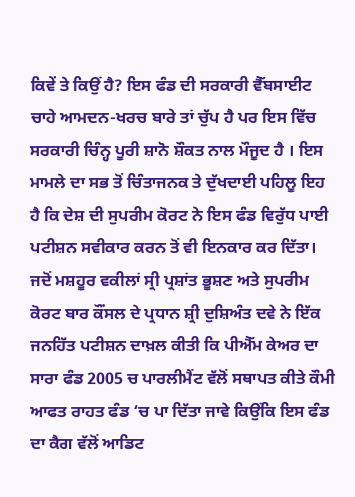ਕਿਵੇਂ ਤੇ ਕਿਉਂ ਹੈ? ਇਸ ਫੰਡ ਦੀ ਸਰਕਾਰੀ ਵੈੱਬਸਾਈਟ ਚਾਹੇ ਆਮਦਨ-ਖਰਚ ਬਾਰੇ ਤਾਂ ਚੁੱਪ ਹੈ ਪਰ ਇਸ ਵਿੱਚ ਸਰਕਾਰੀ ਚਿੰਨ੍ਹ ਪੂਰੀ ਸ਼ਾਨੋ ਸ਼ੌਕਤ ਨਾਲ ਮੌਜੂਦ ਹੈ । ਇਸ ਮਾਮਲੇ ਦਾ ਸਭ ਤੋਂ ਚਿੰਤਾਜਨਕ ਤੇ ਦੁੱਖਦਾਈ ਪਹਿਲੂ ਇਹ ਹੈ ਕਿ ਦੇਸ਼ ਦੀ ਸੁਪਰੀਮ ਕੋਰਟ ਨੇ ਇਸ ਫੰਡ ਵਿਰੁੱਧ ਪਾਈ ਪਟੀਸ਼ਨ ਸਵੀਕਾਰ ਕਰਨ ਤੋਂ ਵੀ ਇਨਕਾਰ ਕਰ ਦਿੱਤਾ। ਜਦੋਂ ਮਸ਼ਹੂਰ ਵਕੀਲਾਂ ਸ੍ਰੀ ਪ੍ਰਸ਼ਾਂਤ ਭੂਸ਼ਣ ਅਤੇ ਸੁਪਰੀਮ ਕੋਰਟ ਬਾਰ ਕੌਂਸਲ ਦੇ ਪ੍ਰਧਾਨ ਸ਼੍ਰੀ ਦੁਸ਼ਿਅੰਤ ਦਵੇ ਨੇ ਇੱਕ ਜਨਹਿੱਤ ਪਟੀਸ਼ਨ ਦਾਖ਼ਲ ਕੀਤੀ ਕਿ ਪੀਐੱਮ ਕੇਅਰ ਦਾ ਸਾਰਾ ਫੰਡ 2005 ਚ ਪਾਰਲੀਮੈਂਟ ਵੱਲੋਂ ਸਥਾਪਤ ਕੀਤੇ ਕੌਮੀ ਆਫਤ ਰਾਹਤ ਫੰਡ ‘ਚ ਪਾ ਦਿੱਤਾ ਜਾਵੇ ਕਿਉਂਕਿ ਇਸ ਫੰਡ ਦਾ ਕੈਗ ਵੱਲੋਂ ਆਡਿਟ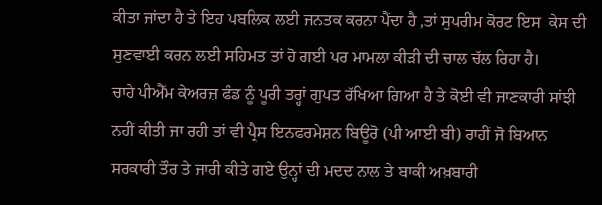ਕੀਤਾ ਜਾਂਦਾ ਹੈ ਤੇ ਇਹ ਪਬਲਿਕ ਲਈ ਜਨਤਕ ਕਰਨਾ ਪੈਂਦਾ ਹੈ ,ਤਾਂ ਸੁਪਰੀਮ ਕੋਰਟ ਇਸ  ਕੇਸ ਦੀ ਸੁਣਵਾਈ ਕਰਨ ਲਈ ਸਹਿਮਤ ਤਾਂ ਹੋ ਗਈ ਪਰ ਮਾਮਲਾ ਕੀੜੀ ਦੀ ਚਾਲ ਚੱਲ ਰਿਹਾ ਹੈ।
ਚਾਹੇ ਪੀਐੱਮ ਕੇਅਰਜ਼ ਫੰਡ ਨੂੰ ਪੂਰੀ ਤਰ੍ਹਾਂ ਗੁਪਤ ਰੱਖਿਆ ਗਿਆ ਹੈ ਤੇ ਕੋਈ ਵੀ ਜਾਣਕਾਰੀ ਸਾਂਝੀ ਨਹੀਂ ਕੀਤੀ ਜਾ ਰਹੀ ਤਾਂ ਵੀ ਪ੍ਰੈਸ ਇਨਫਰਮੇਸ਼ਨ ਬਿਊਰੋ (ਪੀ ਆਈ ਬੀ) ਰਾਹੀਂ ਜੋ ਬਿਆਨ ਸਰਕਾਰੀ ਤੌਰ ਤੇ ਜਾਰੀ ਕੀਤੇ ਗਏ ਉਨ੍ਹਾਂ ਦੀ ਮਦਦ ਨਾਲ ਤੇ ਬਾਕੀ ਅਖ਼ਬਾਰੀ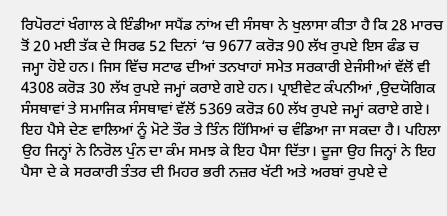ਰਿਪੋਰਟਾਂ ਖੰਗਾਲ ਕੇ ਇੰਡੀਆ ਸਪੈਂਡ ਨਾਂਅ ਦੀ ਸੰਸਥਾ ਨੇ ਖੁਲਾਸਾ ਕੀਤਾ ਹੈ ਕਿ 28 ਮਾਰਚ ਤੋਂ 20 ਮਈ ਤੱਕ ਦੇ ਸਿਰਫ 52 ਦਿਨਾਂ ‘ਚ 9677 ਕਰੋੜ 90 ਲੱਖ ਰੁਪਏ ਇਸ ਫੰਡ ਚ ਜਮ੍ਹਾ ਹੋਏ ਹਨ। ਜਿਸ ਵਿੱਚ ਸਟਾਫ ਦੀਆਂ ਤਨਖਾਹਾਂ ਸਮੇਤ ਸਰਕਾਰੀ ਏਜੰਸੀਆਂ ਵੱਲੋਂ ਵੀ 4308 ਕਰੋੜ 30 ਲੱਖ ਰੁਪਏ ਜਮ੍ਹਾਂ ਕਰਾਏ ਗਏ ਹਨ। ਪ੍ਰਾਈਵੇਟ ਕੰਪਨੀਆਂ ,ਉਦਯੋਗਿਕ ਸੰਸਥਾਵਾਂ ਤੇ ਸਮਾਜਿਕ ਸੰਸਥਾਵਾਂ ਵੱਲੋਂ 5369 ਕਰੋੜ 60 ਲੱਖ ਰੁਪਏ ਜਮ੍ਹਾਂ ਕਰਾਏ ਗਏ। ਇਹ ਪੈਸੇ ਦੇਣ ਵਾਲਿਆਂ ਨੂੰ ਮੋਟੇ ਤੌਰ ਤੇ ਤਿੰਨ ਹਿੱਸਿਆਂ ਚ ਵੰਡਿਆ ਜਾ ਸਕਦਾ ਹੈ। ਪਹਿਲਾ ਉਹ ਜਿਨ੍ਹਾਂ ਨੇ ਨਿਰੋਲ ਪੁੰਨ ਦਾ ਕੰਮ ਸਮਝ ਕੇ ਇਹ ਪੈਸਾ ਦਿੱਤਾ। ਦੂਜਾ ਉਹ ਜਿਨ੍ਹਾਂ ਨੇ ਇਹ ਪੈਸਾ ਦੇ ਕੇ ਸਰਕਾਰੀ ਤੰਤਰ ਦੀ ਮਿਹਰ ਭਰੀ ਨਜ਼ਰ ਖੱਟੀ ਅਤੇ ਅਰਬਾਂ ਰੁਪਏ ਦੇ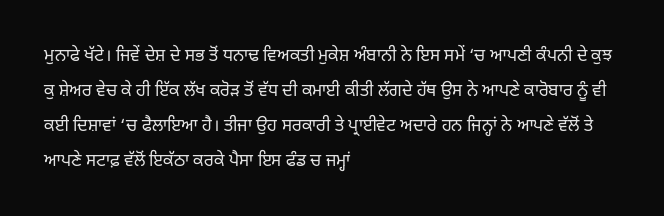ਮੁਨਾਫੇ ਖੱਟੇ। ਜਿਵੇਂ ਦੇਸ਼ ਦੇ ਸਭ ਤੋਂ ਧਨਾਢ ਵਿਅਕਤੀ ਮੁਕੇਸ਼ ਅੰਬਾਨੀ ਨੇ ਇਸ ਸਮੇਂ ‘ਚ ਆਪਣੀ ਕੰਪਨੀ ਦੇ ਕੁਝ ਕੁ ਸ਼ੇਅਰ ਵੇਚ ਕੇ ਹੀ ਇੱਕ ਲੱਖ ਕਰੋੜ ਤੋਂ ਵੱਧ ਦੀ ਕਮਾਈ ਕੀਤੀ ਲੱਗਦੇ ਹੱਥ ਉਸ ਨੇ ਆਪਣੇ ਕਾਰੋਬਾਰ ਨੂੰ ਵੀ ਕਈ ਦਿਸ਼ਾਵਾਂ ‘ਚ ਫੈਲਾਇਆ ਹੈ। ਤੀਜਾ ਉਹ ਸਰਕਾਰੀ ਤੇ ਪ੍ਰਾਈਵੇਟ ਅਦਾਰੇ ਹਨ ਜਿਨ੍ਹਾਂ ਨੇ ਆਪਣੇ ਵੱਲੋਂ ਤੇ ਆਪਣੇ ਸਟਾਫ਼ ਵੱਲੋਂ ਇਕੱਠਾ ਕਰਕੇ ਪੈਸਾ ਇਸ ਫੰਡ ਚ ਜਮ੍ਹਾਂ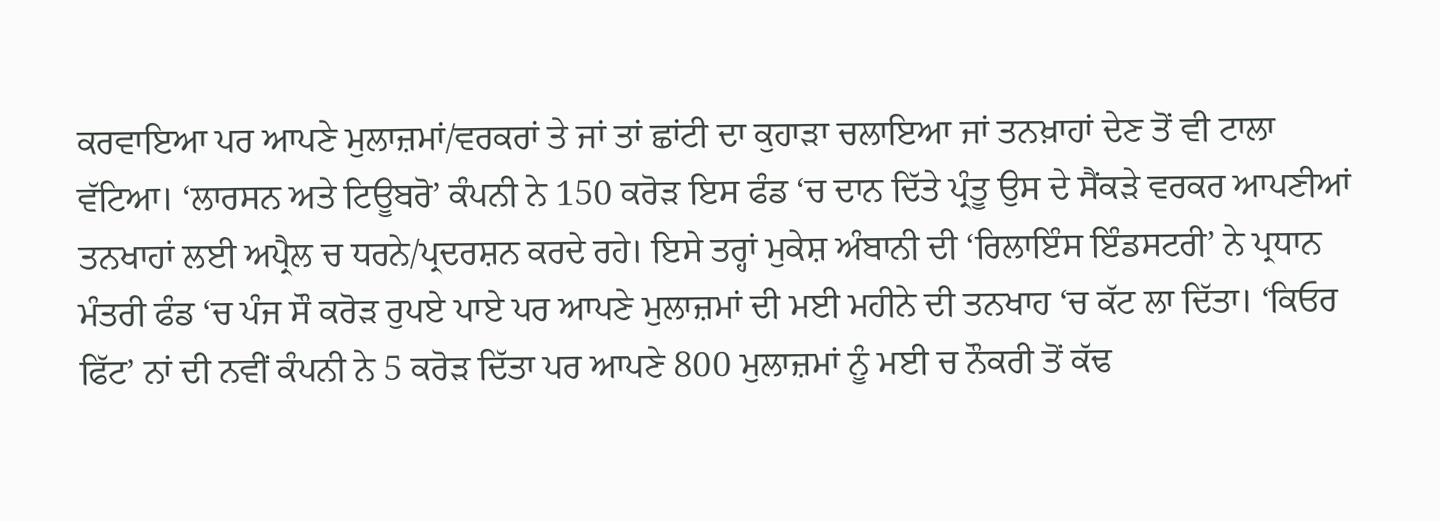ਕਰਵਾਇਆ ਪਰ ਆਪਣੇ ਮੁਲਾਜ਼ਮਾਂ/ਵਰਕਰਾਂ ਤੇ ਜਾਂ ਤਾਂ ਛਾਂਟੀ ਦਾ ਕੁਹਾੜਾ ਚਲਾਇਆ ਜਾਂ ਤਨਖ਼ਾਹਾਂ ਦੇਣ ਤੋਂ ਵੀ ਟਾਲਾ ਵੱਟਿਆ। ‘ਲਾਰਸਨ ਅਤੇ ਟਿਊਬਰੋ’ ਕੰਪਨੀ ਨੇ 150 ਕਰੋੜ ਇਸ ਫੰਡ ‘ਚ ਦਾਨ ਦਿੱਤੇ ਪ੍ਰੰਤੂ ਉਸ ਦੇ ਸੈਂਕੜੇ ਵਰਕਰ ਆਪਣੀਆਂ ਤਨਖਾਹਾਂ ਲਈ ਅਪ੍ਰੈਲ ਚ ਧਰਨੇ/ਪ੍ਰਦਰਸ਼ਨ ਕਰਦੇ ਰਹੇ। ਇਸੇ ਤਰ੍ਹਾਂ ਮੁਕੇਸ਼ ਅੰਬਾਨੀ ਦੀ ‘ਰਿਲਾਇੰਸ ਇੰਡਸਟਰੀ’ ਨੇ ਪ੍ਰਧਾਨ ਮੰਤਰੀ ਫੰਡ ‘ਚ ਪੰਜ ਸੌ ਕਰੋੜ ਰੁਪਏ ਪਾਏ ਪਰ ਆਪਣੇ ਮੁਲਾਜ਼ਮਾਂ ਦੀ ਮਈ ਮਹੀਨੇ ਦੀ ਤਨਖਾਹ ‘ਚ ਕੱਟ ਲਾ ਦਿੱਤਾ। ‘ਕਿਓਰ ਫਿੱਟ’ ਨਾਂ ਦੀ ਨਵੀਂ ਕੰਪਨੀ ਨੇ 5 ਕਰੋੜ ਦਿੱਤਾ ਪਰ ਆਪਣੇ 800 ਮੁਲਾਜ਼ਮਾਂ ਨੂੰ ਮਈ ਚ ਨੌਕਰੀ ਤੋਂ ਕੱਢ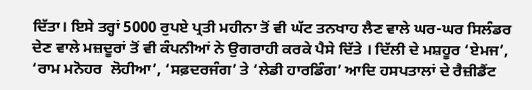ਦਿੱਤਾ। ਇਸੇ ਤਰ੍ਹਾਂ 5000 ਰੁਪਏ ਪ੍ਰਤੀ ਮਹੀਨਾ ਤੋਂ ਵੀ ਘੱਟ ਤਨਖਾਹ ਲੈਣ ਵਾਲੇ ਘਰ-ਘਰ ਸਿਲੰਡਰ ਦੇਣ ਵਾਲੇ ਮਜ਼ਦੂਰਾਂ ਤੋਂ ਵੀ ਕੰਪਨੀਆਂ ਨੇ ਉਗਰਾਹੀ ਕਰਕੇ ਪੈਸੇ ਦਿੱਤੇ । ਦਿੱਲੀ ਦੇ ਮਸ਼ਹੂਰ ‘ਏਮਜ’, ‘ਰਾਮ ਮਨੋਹਰ  ਲੋਹੀਆ’, ‘ਸਫ਼ਦਰਜੰਗ’ ਤੇ ‘ਲੇਡੀ ਹਾਰਡਿੰਗ’ ਆਦਿ ਹਸਪਤਾਲਾਂ ਦੇ ਰੈਜ਼ੀਡੈਂਟ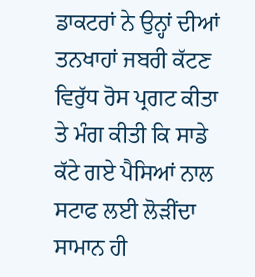ਡਾਕਟਰਾਂ ਨੇ ਉਨ੍ਹਾਂ ਦੀਆਂ ਤਨਖਾਹਾਂ ਜਬਰੀ ਕੱਟਣ ਵਿਰੁੱਧ ਰੋਸ ਪ੍ਰਗਟ ਕੀਤਾ  ਤੇ ਮੰਗ ਕੀਤੀ ਕਿ ਸਾਡੇ ਕੱਟੇ ਗਏ ਪੈਸਿਆਂ ਨਾਲ ਸਟਾਫ ਲਈ ਲੋੜੀਂਦਾ ਸਾਮਾਨ ਹੀ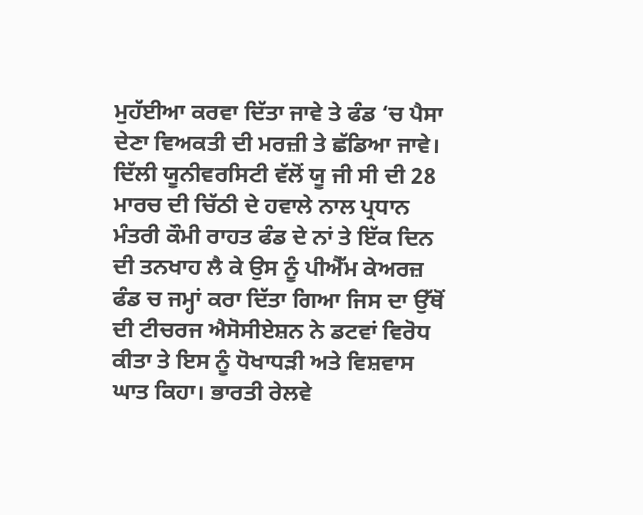ਮੁਹੱਈਆ ਕਰਵਾ ਦਿੱਤਾ ਜਾਵੇ ਤੇ ਫੰਡ ‘ਚ ਪੈਸਾ ਦੇਣਾ ਵਿਅਕਤੀ ਦੀ ਮਰਜ਼ੀ ਤੇ ਛੱਡਿਆ ਜਾਵੇ। ਦਿੱਲੀ ਯੂਨੀਵਰਸਿਟੀ ਵੱਲੋਂ ਯੂ ਜੀ ਸੀ ਦੀ 28 ਮਾਰਚ ਦੀ ਚਿੱਠੀ ਦੇ ਹਵਾਲੇ ਨਾਲ ਪ੍ਰਧਾਨ ਮੰਤਰੀ ਕੌਮੀ ਰਾਹਤ ਫੰਡ ਦੇ ਨਾਂ ਤੇ ਇੱਕ ਦਿਨ ਦੀ ਤਨਖਾਹ ਲੈ ਕੇ ਉਸ ਨੂੰ ਪੀਐੱਮ ਕੇਅਰਜ਼ ਫੰਡ ਚ ਜਮ੍ਹਾਂ ਕਰਾ ਦਿੱਤਾ ਗਿਆ ਜਿਸ ਦਾ ਉੱਥੋਂ ਦੀ ਟੀਚਰਜ ਐਸੋਸੀਏਸ਼ਨ ਨੇ ਡਟਵਾਂ ਵਿਰੋਧ ਕੀਤਾ ਤੇ ਇਸ ਨੂੰ ਧੋਖਾਧੜੀ ਅਤੇ ਵਿਸ਼ਵਾਸ ਘਾਤ ਕਿਹਾ। ਭਾਰਤੀ ਰੇਲਵੇ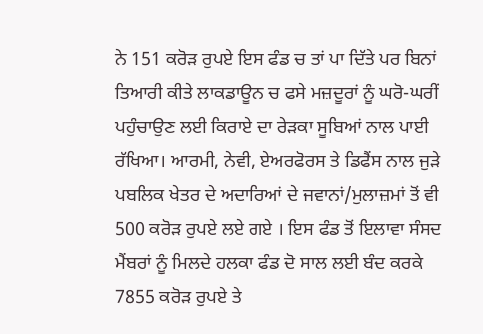ਨੇ 151 ਕਰੋੜ ਰੁਪਏ ਇਸ ਫੰਡ ਚ ਤਾਂ ਪਾ ਦਿੱਤੇ ਪਰ ਬਿਨਾਂ ਤਿਆਰੀ ਕੀਤੇ ਲਾਕਡਾਊਨ ਚ ਫਸੇ ਮਜ਼ਦੂਰਾਂ ਨੂੰ ਘਰੋ-ਘਰੀਂ ਪਹੁੰਚਾਉਣ ਲਈ ਕਿਰਾਏ ਦਾ ਰੇੜਕਾ ਸੂਬਿਆਂ ਨਾਲ ਪਾਈ ਰੱਖਿਆ। ਆਰਮੀ, ਨੇਵੀ, ਏਅਰਫੋਰਸ ਤੇ ਡਿਫੈਂਸ ਨਾਲ ਜੁੜੇ ਪਬਲਿਕ ਖੇਤਰ ਦੇ ਅਦਾਰਿਆਂ ਦੇ ਜਵਾਨਾਂ/ਮੁਲਾਜ਼ਮਾਂ ਤੋਂ ਵੀ 500 ਕਰੋੜ ਰੁਪਏ ਲਏ ਗਏ । ਇਸ ਫੰਡ ਤੋਂ ਇਲਾਵਾ ਸੰਸਦ ਮੈਂਬਰਾਂ ਨੂੰ ਮਿਲਦੇ ਹਲਕਾ ਫੰਡ ਦੋ ਸਾਲ ਲਈ ਬੰਦ ਕਰਕੇ 7855 ਕਰੋੜ ਰੁਪਏ ਤੇ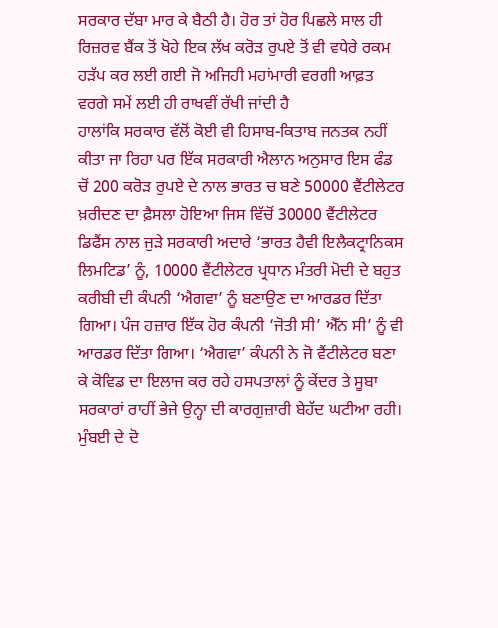ਸਰਕਾਰ ਦੱਬਾ ਮਾਰ ਕੇ ਬੈਠੀ ਹੈ। ਹੋਰ ਤਾਂ ਹੋਰ ਪਿਛਲੇ ਸਾਲ ਹੀ ਰਿਜ਼ਰਵ ਬੈਂਕ ਤੋਂ ਖੋਹੇ ਇਕ ਲੱਖ ਕਰੋੜ ਰੁਪਏ ਤੋਂ ਵੀ ਵਧੇਰੇ ਰਕਮ ਹੜੱਪ ਕਰ ਲਈ ਗਈ ਜੋ ਅਜਿਹੀ ਮਹਾਂਮਾਰੀ ਵਰਗੀ ਆਫ਼ਤ ਵਰਗੇ ਸਮੇਂ ਲਈ ਹੀ ਰਾਖਵੀਂ ਰੱਖੀ ਜਾਂਦੀ ਹੈ
ਹਾਲਾਂਕਿ ਸਰਕਾਰ ਵੱਲੋਂ ਕੋਈ ਵੀ ਹਿਸਾਬ-ਕਿਤਾਬ ਜਨਤਕ ਨਹੀਂ ਕੀਤਾ ਜਾ ਰਿਹਾ ਪਰ ਇੱਕ ਸਰਕਾਰੀ ਐਲਾਨ ਅਨੁਸਾਰ ਇਸ ਫੰਡ ਚੋਂ 200 ਕਰੋੜ ਰੁਪਏ ਦੇ ਨਾਲ ਭਾਰਤ ਚ ਬਣੇ 50000 ਵੈਂਟੀਲੇਟਰ ਖ਼ਰੀਦਣ ਦਾ ਫ਼ੈਸਲਾ ਹੋਇਆ ਜਿਸ ਵਿੱਚੋਂ 30000 ਵੈਂਟੀਲੇਟਰ ਡਿਫੈਂਸ ਨਾਲ ਜੁੜੇ ਸਰਕਾਰੀ ਅਦਾਰੇ ‘ਭਾਰਤ ਹੈਵੀ ਇਲੈਕਟ੍ਰਾਨਿਕਸ ਲਿਮਟਿਡ’ ਨੂੰ, 10000 ਵੈਂਟੀਲੇਟਰ ਪ੍ਰਧਾਨ ਮੰਤਰੀ ਮੋਦੀ ਦੇ ਬਹੁਤ ਕਰੀਬੀ ਦੀ ਕੰਪਨੀ ‘ਐਗਵਾ’ ਨੂੰ ਬਣਾਉਣ ਦਾ ਆਰਡਰ ਦਿੱਤਾ ਗਿਆ। ਪੰਜ ਹਜ਼ਾਰ ਇੱਕ ਹੋਰ ਕੰਪਨੀ ‘ਜੋਤੀ ਸੀ’ ਐੱਨ ਸੀ’ ਨੂੰ ਵੀ ਆਰਡਰ ਦਿੱਤਾ ਗਿਆ। ‘ਐਗਵਾ’ ਕੰਪਨੀ ਨੇ ਜੋ ਵੈਂਟੀਲੇਟਰ ਬਣਾ ਕੇ ਕੋਵਿਡ ਦਾ ਇਲਾਜ ਕਰ ਰਹੇ ਹਸਪਤਾਲਾਂ ਨੂੰ ਕੇਂਦਰ ਤੇ ਸੂਬਾ ਸਰਕਾਰਾਂ ਰਾਹੀਂ ਭੇਜੇ ਉਨ੍ਹਾ ਦੀ ਕਾਰਗੁਜ਼ਾਰੀ ਬੇਹੱਦ ਘਟੀਆ ਰਹੀ। ਮੁੰਬਈ ਦੇ ਦੋ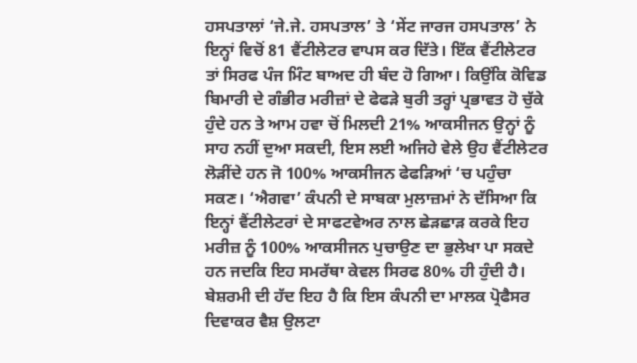ਹਸਪਤਾਲਾਂ ‘ਜੇ.ਜੇ. ਹਸਪਤਾਲ’ ਤੇ ‘ਸੇਂਟ ਜਾਰਜ ਹਸਪਤਾਲ’ ਨੇ ਇਨ੍ਹਾਂ ਵਿਚੋਂ 81 ਵੈਂਟੀਲੇਟਰ ਵਾਪਸ ਕਰ ਦਿੱਤੇ। ਇੱਕ ਵੈਂਟੀਲੇਟਰ ਤਾਂ ਸਿਰਫ ਪੰਜ ਮਿੰਟ ਬਾਅਦ ਹੀ ਬੰਦ ਹੋ ਗਿਆ। ਕਿਉਂਕਿ ਕੋਵਿਡ ਬਿਮਾਰੀ ਦੇ ਗੰਭੀਰ ਮਰੀਜ਼ਾਂ ਦੇ ਫੇਫੜੇ ਬੁਰੀ ਤਰ੍ਹਾਂ ਪ੍ਰਭਾਵਤ ਹੋ ਚੁੱਕੇ ਹੁੰਦੇ ਹਨ ਤੇ ਆਮ ਹਵਾ ਚੋਂ ਮਿਲਦੀ 21% ਆਕਸੀਜਨ ਉਨ੍ਹਾਂ ਨੂੰ ਸਾਹ ਨਹੀਂ ਦੁਆ ਸਕਦੀ, ਇਸ ਲਈ ਅਜਿਹੇ ਵੇਲੇ ਉਹ ਵੈਂਟੀਲੇਟਰ ਲੋੜੀਂਦੇ ਹਨ ਜੋ 100% ਆਕਸੀਜਨ ਫੇਫੜਿਆਂ ‘ਚ ਪਹੁੰਚਾ ਸਕਣ। ‘ਐਗਵਾ’ ਕੰਪਨੀ ਦੇ ਸਾਬਕਾ ਮੁਲਾਜ਼ਮਾਂ ਨੇ ਦੱਸਿਆ ਕਿ ਇਨ੍ਹਾਂ ਵੈਂਟੀਲੇਟਰਾਂ ਦੇ ਸਾਫਟਵੇਅਰ ਨਾਲ ਛੇੜਛਾੜ ਕਰਕੇ ਇਹ ਮਰੀਜ਼ ਨੂੰ 100% ਆਕਸੀਜਨ ਪੁਚਾਉਣ ਦਾ ਭੁਲੇਖਾ ਪਾ ਸਕਦੇ ਹਨ ਜਦਕਿ ਇਹ ਸਮਰੱਥਾ ਕੇਵਲ ਸਿਰਫ 80% ਹੀ ਹੁੰਦੀ ਹੈ। ਬੇਸ਼ਰਮੀ ਦੀ ਹੱਦ ਇਹ ਹੈ ਕਿ ਇਸ ਕੰਪਨੀ ਦਾ ਮਾਲਕ ਪ੍ਰੋਫੈਸਰ ਦਿਵਾਕਰ ਵੈਸ਼ ਉਲਟਾ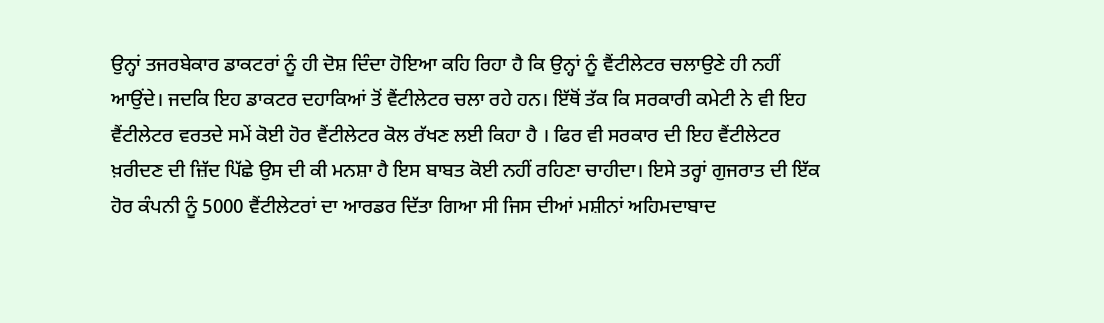ਉਨ੍ਹਾਂ ਤਜਰਬੇਕਾਰ ਡਾਕਟਰਾਂ ਨੂੰ ਹੀ ਦੋਸ਼ ਦਿੰਦਾ ਹੋਇਆ ਕਹਿ ਰਿਹਾ ਹੈ ਕਿ ਉਨ੍ਹਾਂ ਨੂੰ ਵੈਂਟੀਲੇਟਰ ਚਲਾਉਣੇ ਹੀ ਨਹੀਂ ਆਉਂਦੇ। ਜਦਕਿ ਇਹ ਡਾਕਟਰ ਦਹਾਕਿਆਂ ਤੋਂ ਵੈਂਟੀਲੇਟਰ ਚਲਾ ਰਹੇ ਹਨ। ਇੱਥੋਂ ਤੱਕ ਕਿ ਸਰਕਾਰੀ ਕਮੇਟੀ ਨੇ ਵੀ ਇਹ ਵੈਂਟੀਲੇਟਰ ਵਰਤਦੇ ਸਮੇਂ ਕੋਈ ਹੋਰ ਵੈਂਟੀਲੇਟਰ ਕੋਲ ਰੱਖਣ ਲਈ ਕਿਹਾ ਹੈ । ਫਿਰ ਵੀ ਸਰਕਾਰ ਦੀ ਇਹ ਵੈਂਟੀਲੇਟਰ ਖ਼ਰੀਦਣ ਦੀ ਜ਼ਿੱਦ ਪਿੱਛੇ ਉਸ ਦੀ ਕੀ ਮਨਸ਼ਾ ਹੈ ਇਸ ਬਾਬਤ ਕੋਈ ਨਹੀਂ ਰਹਿਣਾ ਚਾਹੀਦਾ। ਇਸੇ ਤਰ੍ਹਾਂ ਗੁਜਰਾਤ ਦੀ ਇੱਕ ਹੋਰ ਕੰਪਨੀ ਨੂੰ 5000 ਵੈਂਟੀਲੇਟਰਾਂ ਦਾ ਆਰਡਰ ਦਿੱਤਾ ਗਿਆ ਸੀ ਜਿਸ ਦੀਆਂ ਮਸ਼ੀਨਾਂ ਅਹਿਮਦਾਬਾਦ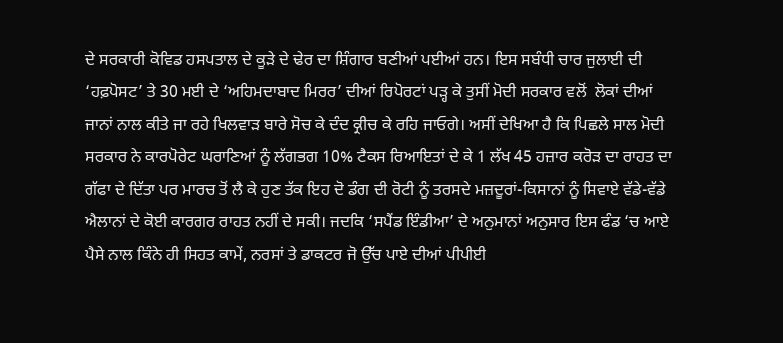ਦੇ ਸਰਕਾਰੀ ਕੋਵਿਡ ਹਸਪਤਾਲ ਦੇ ਕੂੜੇ ਦੇ ਢੇਰ ਦਾ ਸ਼ਿੰਗਾਰ ਬਣੀਆਂ ਪਈਆਂ ਹਨ। ਇਸ ਸਬੰਧੀ ਚਾਰ ਜੁਲਾਈ ਦੀ ‘ਹਫ਼ਪੋਸਟ’ ਤੇ 30 ਮਈ ਦੇ ‘ਅਹਿਮਦਾਬਾਦ ਮਿਰਰ’ ਦੀਆਂ ਰਿਪੋਰਟਾਂ ਪੜ੍ਹ ਕੇ ਤੁਸੀਂ ਮੋਦੀ ਸਰਕਾਰ ਵਲੋਂ  ਲੋਕਾਂ ਦੀਆਂ ਜਾਨਾਂ ਨਾਲ ਕੀਤੇ ਜਾ ਰਹੇ ਖਿਲਵਾੜ ਬਾਰੇ ਸੋਚ ਕੇ ਦੰਦ ਕ੍ਰੀਚ ਕੇ ਰਹਿ ਜਾਓਗੇ। ਅਸੀਂ ਦੇਖਿਆ ਹੈ ਕਿ ਪਿਛਲੇ ਸਾਲ ਮੋਦੀ ਸਰਕਾਰ ਨੇ ਕਾਰਪੋਰੇਟ ਘਰਾਣਿਆਂ ਨੂੰ ਲੱਗਭਗ 10% ਟੈਕਸ ਰਿਆਇਤਾਂ ਦੇ ਕੇ 1 ਲੱਖ 45 ਹਜ਼ਾਰ ਕਰੋੜ ਦਾ ਰਾਹਤ ਦਾ ਗੱਫਾ ਦੇ ਦਿੱਤਾ ਪਰ ਮਾਰਚ ਤੋਂ ਲੈ ਕੇ ਹੁਣ ਤੱਕ ਇਹ ਦੋ ਡੰਗ ਦੀ ਰੋਟੀ ਨੂੰ ਤਰਸਦੇ ਮਜ਼ਦੂਰਾਂ-ਕਿਸਾਨਾਂ ਨੂੰ ਸਿਵਾਏ ਵੱਡੇ-ਵੱਡੇ ਐਲਾਨਾਂ ਦੇ ਕੋਈ ਕਾਰਗਰ ਰਾਹਤ ਨਹੀਂ ਦੇ ਸਕੀ। ਜਦਕਿ ‘ਸਪੈਂਡ ਇੰਡੀਆ’ ਦੇ ਅਨੁਮਾਨਾਂ ਅਨੁਸਾਰ ਇਸ ਫੰਡ ‘ਚ ਆਏ ਪੈਸੇ ਨਾਲ ਕਿੰਨੇ ਹੀ ਸਿਹਤ ਕਾਮੇਂ, ਨਰਸਾਂ ਤੇ ਡਾਕਟਰ ਜੋ ਉੱਚ ਪਾਏ ਦੀਆਂ ਪੀਪੀਈ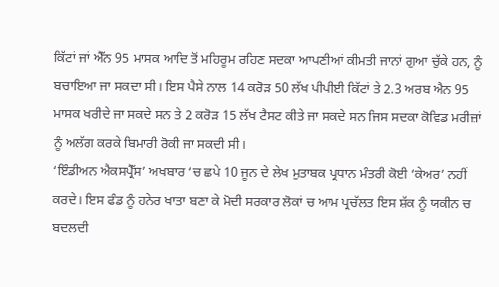ਕਿੱਟਾਂ ਜਾਂ ਐੱਨ 95 ਮਾਸਕ ਆਦਿ ਤੋਂ ਮਹਿਰੂਮ ਰਹਿਣ ਸਦਕਾ ਆਪਣੀਆਂ ਕੀਮਤੀ ਜਾਨਾਂ ਗੁਆ ਚੁੱਕੇ ਹਨ, ਨੂੰ ਬਚਾਇਆ ਜਾ ਸਕਦਾ ਸੀ। ਇਸ ਪੈਸੇ ਨਾਲ 14 ਕਰੋੜ 50 ਲੱਖ ਪੀਪੀਈ ਕਿੱਟਾਂ ਤੇ 2.3 ਅਰਬ ਐਨ 95 ਮਾਸਕ ਖਰੀਦੇ ਜਾ ਸਕਦੇ ਸਨ ਤੇ 2 ਕਰੋੜ 15 ਲੱਖ ਟੈਸਟ ਕੀਤੇ ਜਾ ਸਕਦੇ ਸਨ ਜਿਸ ਸਦਕਾ ਕੋਵਿਡ ਮਰੀਜ਼ਾਂ ਨੂੰ ਅਲੱਗ ਕਰਕੇ ਬਿਮਾਰੀ ਰੋਕੀ ਜਾ ਸਕਦੀ ਸੀ।
‘ਇੰਡੀਅਨ ਐਕਸਪ੍ਰੈੱਸ’ ਅਖਬਾਰ ‘ਚ ਛਪੇ 10 ਜੂਨ ਦੇ ਲੇਖ ਮੁਤਾਬਕ ਪ੍ਰਧਾਨ ਮੰਤਰੀ ਕੋਈ ‘ਕੇਅਰ’ ਨਹੀਂ ਕਰਦੇ। ਇਸ ਫੰਡ ਨੂੰ ਹਨੇਰ ਖਾਤਾ ਬਣਾ ਕੇ ਮੋਦੀ ਸਰਕਾਰ ਲੋਕਾਂ ਚ ਆਮ ਪ੍ਰਚੱਲਤ ਇਸ ਸ਼ੱਕ ਨੂੰ ਯਕੀਨ ਚ ਬਦਲਦੀ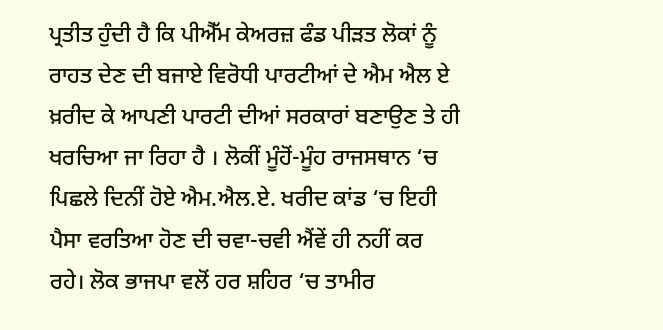ਪ੍ਰਤੀਤ ਹੁੰਦੀ ਹੈ ਕਿ ਪੀਐੱਮ ਕੇਅਰਜ਼ ਫੰਡ ਪੀੜਤ ਲੋਕਾਂ ਨੂੰ ਰਾਹਤ ਦੇਣ ਦੀ ਬਜਾਏ ਵਿਰੋਧੀ ਪਾਰਟੀਆਂ ਦੇ ਐਮ ਐਲ ਏ ਖ਼ਰੀਦ ਕੇ ਆਪਣੀ ਪਾਰਟੀ ਦੀਆਂ ਸਰਕਾਰਾਂ ਬਣਾਉਣ ਤੇ ਹੀ ਖਰਚਿਆ ਜਾ ਰਿਹਾ ਹੈ । ਲੋਕੀਂ ਮੂੰਹੋਂ-ਮੂੰਹ ਰਾਜਸਥਾਨ ‘ਚ ਪਿਛਲੇ ਦਿਨੀਂ ਹੋਏ ਐਮ.ਐਲ.ਏ. ਖਰੀਦ ਕਾਂਡ ‘ਚ ਇਹੀ ਪੈਸਾ ਵਰਤਿਆ ਹੋਣ ਦੀ ਚਵਾ-ਚਵੀ ਐਂਵੇਂ ਹੀ ਨਹੀਂ ਕਰ ਰਹੇ। ਲੋਕ ਭਾਜਪਾ ਵਲੋਂ ਹਰ ਸ਼ਹਿਰ ‘ਚ ਤਾਮੀਰ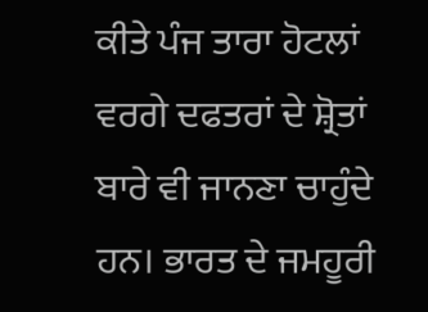ਕੀਤੇ ਪੰਜ ਤਾਰਾ ਹੋਟਲਾਂ ਵਰਗੇ ਦਫਤਰਾਂ ਦੇ ਸ਼੍ਰੋਤਾਂ ਬਾਰੇ ਵੀ ਜਾਨਣਾ ਚਾਹੁੰਦੇ ਹਨ। ਭਾਰਤ ਦੇ ਜਮਹੂਰੀ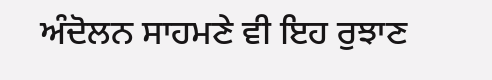ਅੰਦੋਲਨ ਸਾਹਮਣੇ ਵੀ ਇਹ ਰੁਝਾਣ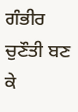ਗੰਭੀਰ ਚੁਣੌਤੀ ਬਣ ਕੇ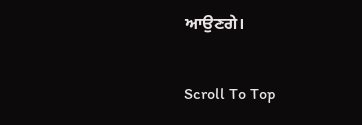ਆਉਣਗੇ।

Scroll To Top